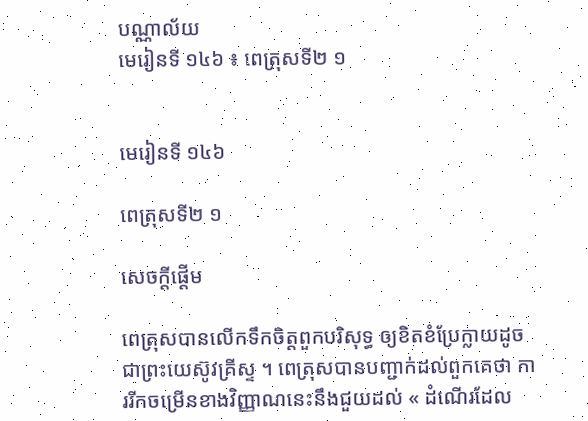បណ្ណាល័យ
មេរៀនទី ១៤៦ ៖ ពេត្រុសទី២ ១


មេរៀនទី ១៤៦

ពេត្រុសទី២ ១

សេចក្ដីផ្ដើម

ពេត្រុសបានលើកទឹកចិត្តពួកបរិសុទ្ធ ឲ្យខិតខំប្រែក្លាយដូចជាព្រះយេស៊ូវគ្រីស្ទ ។ ពេត្រុសបានបញ្ជាក់ដល់ពួកគេថា ការរីកចម្រើនខាងវិញ្ញាណនេះនឹងជួយដល់ « ដំណើរដែល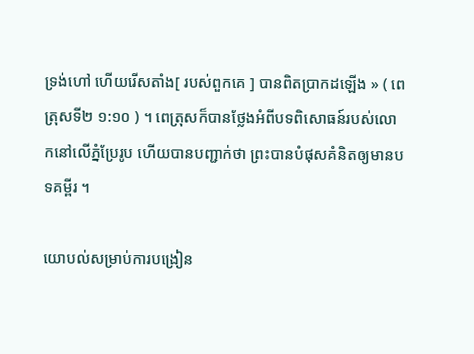ទ្រង់ហៅ ហើយរើសតាំង[ របស់ពួកគេ ] បានពិតប្រាកដឡើង » ( ពេត្រុសទី២ ១:១០ ) ។ ពេត្រុសក៏បានថ្លែងអំពីបទពិសោធន៍របស់លោកនៅលើភ្នំប្រែរូប ហើយបានបញ្ជាក់ថា ព្រះបានបំផុសគំនិតឲ្យមានបទគម្ពីរ ។

យោបល់សម្រាប់ការបង្រៀន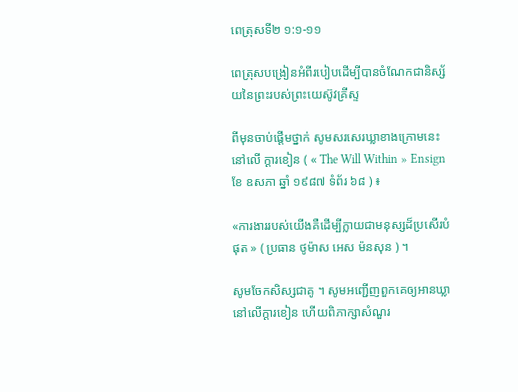ពេត្រុសទី២ ១:១-១១

ពេត្រុសបង្រៀនអំពីរបៀបដើម្បីបានចំណែកជានិស្ស័យនៃព្រះរបស់ព្រះយេស៊ូវគ្រីស្ទ

ពីមុនចាប់ផ្ដើមថ្នាក់ សូមសរសេរឃ្លាខាងក្រោមនេះនៅលើ ក្ដារខៀន ( « The Will Within » Ensign ខែ ឧសភា ឆ្នាំ ១៩៨៧ ទំព័រ ៦៨ ) ៖

«ការងាររបស់យើងគឺដើម្បីក្លាយជាមនុស្សដ៏ប្រសើរបំផុត » ( ប្រធាន ថូម៉ាស អេស ម៉នសុន ) ។

សូមចែកសិស្សជាគូ ។ សូមអញ្ជើញពួកគេឲ្យអានឃ្លានៅលើក្ដារខៀន ហើយពិភាក្សាសំណួរ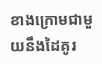ខាងក្រោមជាមួយនឹងដៃគូរ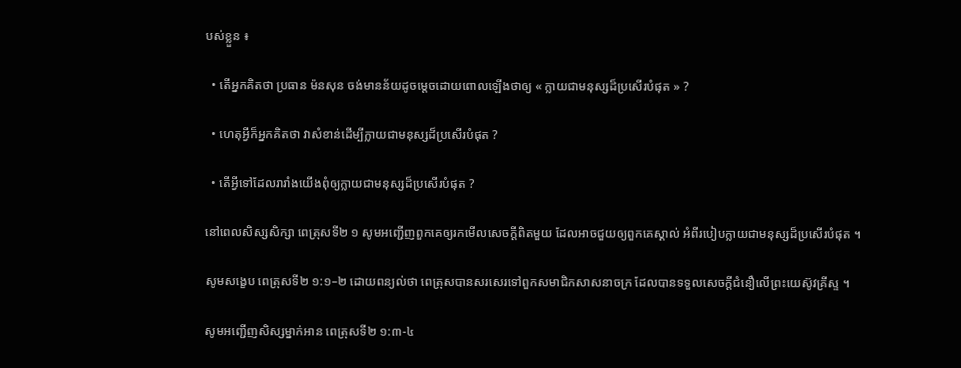បស់ខ្លួន ៖

  • តើអ្នកគិតថា ប្រធាន ម៉នសុន ចង់មានន័យដូចម្ដេចដោយពោលឡើងថាឲ្យ « ក្លាយជាមនុស្សដ៏ប្រសើរបំផុត » ?

  • ហេតុអ្វីក៏អ្នកគិតថា វាសំខាន់ដើម្បីក្លាយជាមនុស្សដ៏ប្រសើរបំផុត ?

  • តើអ្វីទៅដែលរារាំងយើងពុំឲ្យក្លាយជាមនុស្សដ៏ប្រសើរបំផុត ?

នៅពេលសិស្សសិក្សា ពេត្រុសទី២ ១ សូមអញ្ជើញពួកគេឲ្យរកមើលសេចក្ដីពិតមួយ ដែលអាចជួយឲ្យពួកគេស្គាល់ អំពីរបៀបក្លាយជាមនុស្សដ៏ប្រសើរបំផុត ។

សូមសង្ខេប ពេត្រុសទី២ ១:១–២ ដោយពន្យល់ថា ពេត្រុសបានសរសេរទៅពួកសមាជិកសាសនាចក្រ ដែលបានទទួលសេចក្ដីជំនឿលើព្រះយេស៊ូវគ្រីស្ទ ។

សូមអញ្ជើញសិស្សម្នាក់អាន ពេត្រុសទី២ ១:៣-៤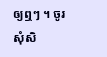ឲ្យឮៗ ។ ចូរសុំសិ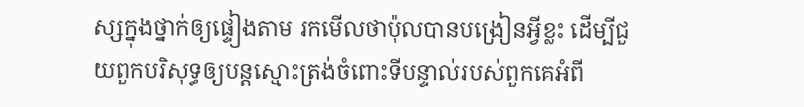ស្សក្នុងថ្នាក់ឲ្យផ្ទៀងតាម រកមើលថាប៉ុលបានបង្រៀនអ្វីខ្លះ ដើម្បីជួយពួកបរិសុទ្ធឲ្យបន្តស្មោះត្រង់ចំពោះទីបន្ទាល់របស់ពួកគេអំពី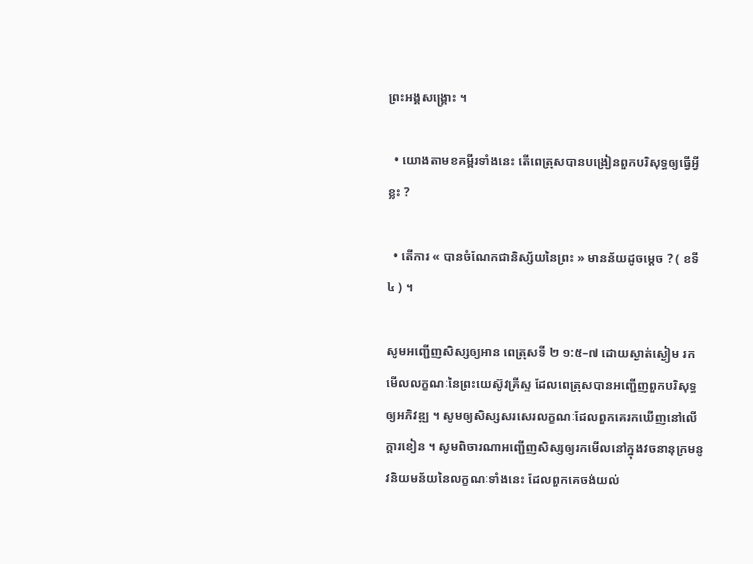ព្រះអង្គសង្គ្រោះ ។

  • យោងតាមខគម្ពីរទាំងនេះ តើពេត្រុសបានបង្រៀនពួកបរិសុទ្ធឲ្យធ្វើអ្វីខ្លះ ?

  • តើការ « បានចំណែកជានិស្ស័យនៃព្រះ » មានន័យដូចម្ដេច ? ( ខទី ៤ ) ។

សូមអញ្ជើញសិស្សឲ្យអាន ពេត្រុសទី ២ ១:៥–៧ ដោយស្ងាត់ស្ងៀម រកមើលលក្ខណៈនៃព្រះយេស៊ូវគ្រីស្ទ ដែលពេត្រុសបានអញ្ជើញពួកបរិសុទ្ធឲ្យអភិវឌ្ឍ ។ សូមឲ្យសិស្សសរសេរលក្ខណៈដែលពួកគេរកឃើញនៅលើក្ដារខៀន ។ សូមពិចារណាអញ្ជើញសិស្សឲ្យរកមើលនៅក្នុងវចនានុក្រមនូវនិយមន័យនៃលក្ខណៈទាំងនេះ ដែលពួកគេចង់យល់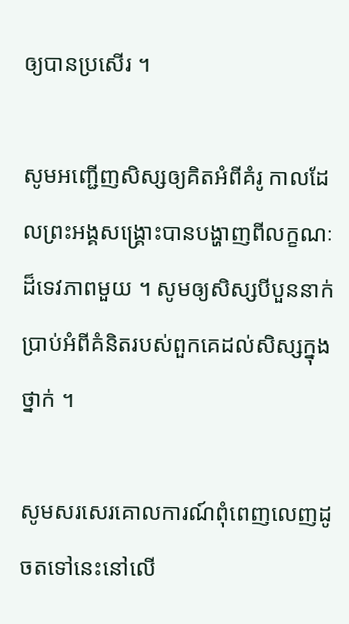ឲ្យបានប្រសើរ ។

សូមអញ្ជើញសិស្សឲ្យគិតអំពីគំរូ កាលដែលព្រះអង្គសង្គ្រោះបានបង្ហាញពីលក្ខណៈដ៏ទេវភាពមួយ ។ សូមឲ្យសិស្សបីបួននាក់ប្រាប់អំពីគំនិតរបស់ពួកគេដល់សិស្សក្នុងថ្នាក់ ។

សូមសរសេរគោលការណ៍ពុំពេញលេញដូចតទៅនេះនៅលើ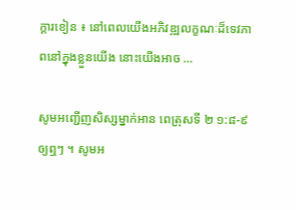ក្ដារខៀន ៖ នៅពេលយើងអភិវឌ្ឍលក្ខណៈដ៏ទេវភាពនៅក្នុងខ្លួនយើង នោះយើងអាច …

សូមអញ្ជើញសិស្សម្នាក់អាន ពេត្រុសទី ២ ១:៨-៩ឲ្យឮៗ ។ សូមអ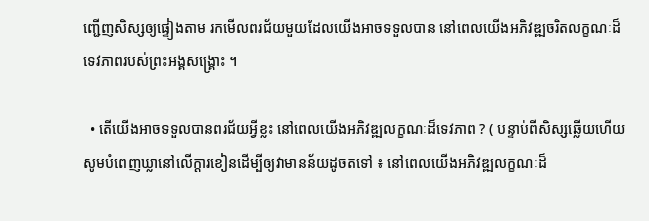ញ្ជើញសិស្សឲ្យផ្ទៀងតាម រកមើលពរជ័យមួយដែលយើងអាចទទួលបាន នៅពេលយើងអភិវឌ្ឍចរិតលក្ខណៈដ៏ទេវភាពរបស់ព្រះអង្គសង្គ្រោះ ។

  • តើយើងអាចទទួលបានពរជ័យអ្វីខ្លះ នៅពេលយើងអភិវឌ្ឍលក្ខណៈដ៏ទេវភាព ? ( បន្ទាប់ពីសិស្សឆ្លើយហើយ សូមបំពេញឃ្លានៅលើក្ដារខៀនដើម្បីឲ្យវាមានន័យដូចតទៅ ៖ នៅពេលយើងអភិវឌ្ឍលក្ខណៈដ៏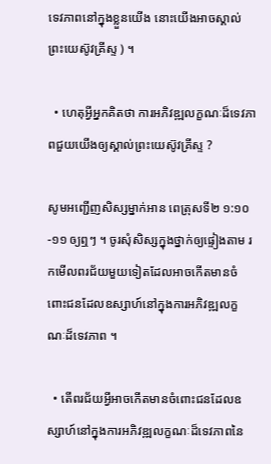ទេវភាពនៅក្នុងខ្លួនយើង នោះយើងអាចស្គាល់ព្រះយេស៊ូវគ្រីស្ទ ) ។

  • ហេតុអ្វីអ្នកគិតថា ការអភិវឌ្ឍលក្ខណៈដ៏ទេវភាពជួយយើងឲ្យស្គាល់ព្រះយេស៊ូវគ្រីស្ទ ?

សូមអញ្ជើញសិស្សម្នាក់អាន ពេត្រុសទី២ ១:១០-១១ ឲ្យឮៗ ។ ចូរសុំសិស្សក្នុងថ្នាក់ឲ្យផ្ទៀងតាម រកមើលពរជ័យមួយទៀតដែលអាចកើតមានចំពោះជនដែលឧស្សាហ៍នៅក្នុងការអភិវឌ្ឍលក្ខណៈដ៏ទេវភាព ។

  • តើពរជ័យអ្វីអាចកើតមានចំពោះជនដែលឧស្សាហ៍នៅក្នុងការអភិវឌ្ឍលក្ខណៈដ៏ទេវភាពនៃ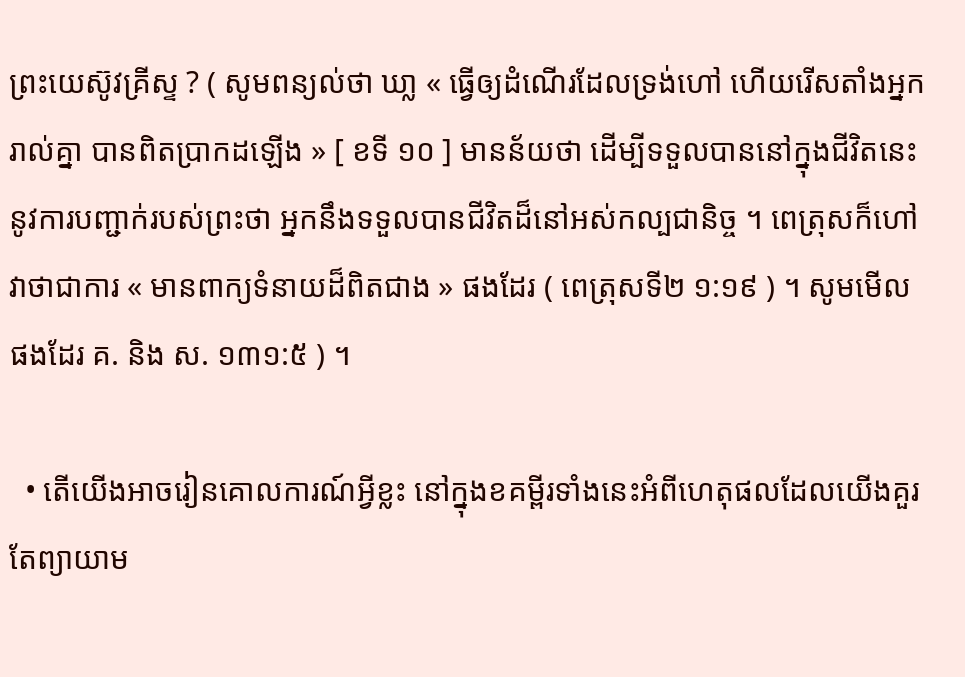ព្រះយេស៊ូវគ្រីស្ទ ? ( សូមពន្យល់ថា ឃា្ល « ធ្វើឲ្យដំណើរដែលទ្រង់ហៅ ហើយរើសតាំងអ្នករាល់គ្នា បានពិតប្រាកដឡើង » [ ខទី ១០ ] មានន័យថា ដើម្បីទទួលបាននៅក្នុងជីវិតនេះនូវការបញ្ជាក់របស់ព្រះថា អ្នកនឹងទទួលបានជីវិតដ៏នៅអស់កល្បជានិច្ច ។ ពេត្រុសក៏ហៅវាថាជាការ « មានពាក្យទំនាយដ៏ពិតជាង » ផងដែរ ( ពេត្រុសទី២ ១:១៩ ) ។ សូមមើលផងដែរ គ. និង ស. ១៣១:៥ ) ។

  • តើយើងអាចរៀនគោលការណ៍អ្វីខ្លះ នៅក្នុងខគម្ពីរទាំងនេះអំពីហេតុផលដែលយើងគួរតែព្យាយាម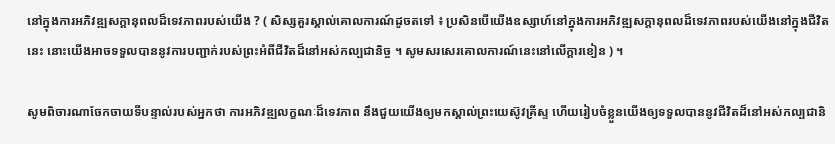នៅក្នុងការអភិវឌ្ឍសក្ដានុពលដ៏ទេវភាពរបស់យើង ? ( សិស្សគួរស្គាល់គោលការណ៍ដូចតទៅ ៖ ប្រសិនបើយើងឧស្សាហ៍នៅក្នុងការអភិវឌ្ឍសក្ដានុពលដ៏ទេវភាពរបស់យើងនៅក្នុងជីវិតនេះ នោះយើងអាចទទួលបាននូវការបញ្ជាក់របស់ព្រះអំពីជីវិតដ៏នៅអស់កល្បជានិច្ច ។ សូមសរសេរគោលការណ៍នេះនៅលើក្ដារខៀន ) ។

សូមពិចារណាចែកចាយទីបន្ទាល់របស់អ្នកថា ការអភិវឌ្ឍលក្ខណៈដ៏ទេវភាព នឹងជួយយើងឲ្យមកស្គាល់ព្រះយេស៊ូវគ្រីស្ទ ហើយរៀបចំខ្លួនយើងឲ្យទទួលបាននូវជីវិតដ៏នៅអស់កល្បជានិ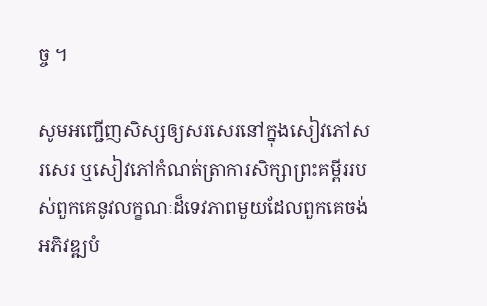ច្ច ។

សូមអញ្ជើញសិស្សឲ្យសរសេរនៅក្នុងសៀវភៅសរសេរ ឬសៀវភៅកំណត់ត្រាការសិក្សាព្រះគម្ពីររបស់ពួកគេនូវលក្ខណៈដ៏ទេវភាពមួយដែលពួកគេចង់អភិវឌ្ឍបំ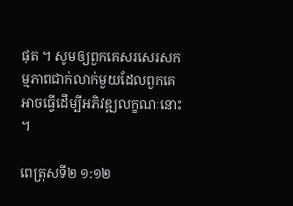ផុត ។ សូមឲ្យពួកគេសរសេរសកម្មភាពជាក់លាក់មួយដែលពួកគេអាចធ្វើដើម្បីអភិវឌ្ឍលក្ខណៈនោះ ។

ពេត្រុសទី២ ១:១២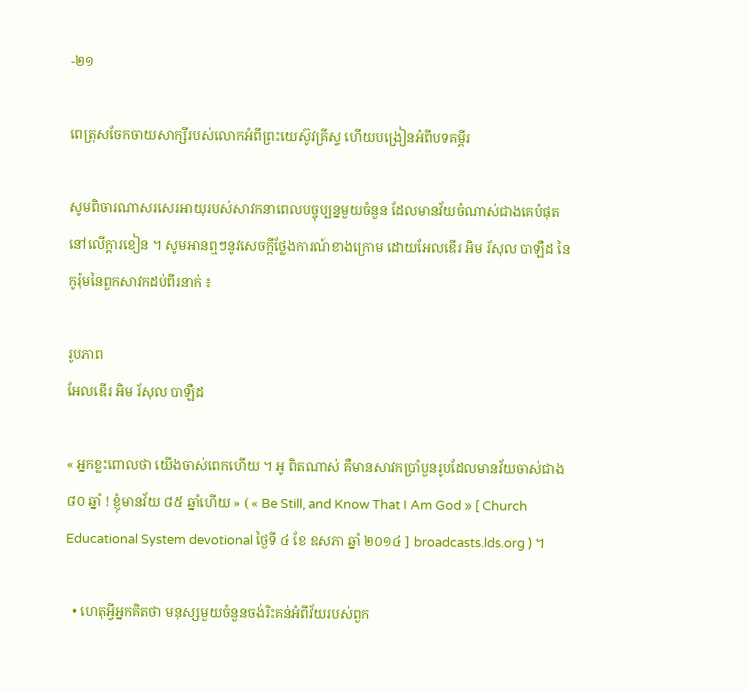-២១

ពេត្រុសចែកចាយសាក្សីរបស់លោកអំពីព្រះយេស៊ូវគ្រីស្ទ ហើយបង្រៀនអំពីបទគម្ពីរ

សូមពិចារណាសរសេរអាយុរបស់សាវកនាពេលបច្ចុប្បន្នមួយចំនួន ដែលមានវ័យចំណាស់ជាងគេបំផុតនៅលើក្ដារខៀន ។ សូមអានឮៗនូវសេចក្ដីថ្លែងការណ៍ខាងក្រោម ដោយអែលឌើរ អិម រ័សុល បាឡឺដ នៃកូរ៉ុមនៃពួកសាវកដប់ពីរនាក់ ៖

រូបភាព
អែលឌើរ អិម រ័សុល បាឡឺដ

« អ្នកខ្លះពោលថា យើងចាស់ពេកហើយ ។ អូ ពិតណាស់ គឺមានសាវកប្រាំបួនរូបដែលមានវ័យចាស់ជាង ៨០ ឆ្នាំ ! ខ្ញុំមានវ័យ ៨៥ ឆ្នាំហើយ » ( « Be Still, and Know That I Am God » [ Church Educational System devotional ថ្ងៃទី ៤ ខែ ឧសភា ឆ្នាំ ២០១៤ ] broadcasts.lds.org ) ។

  • ហេតុអ្វីអ្នកគិតថា មនុស្សមួយចំនួនចង់រិះគន់អំពីវ័យរបស់ពួក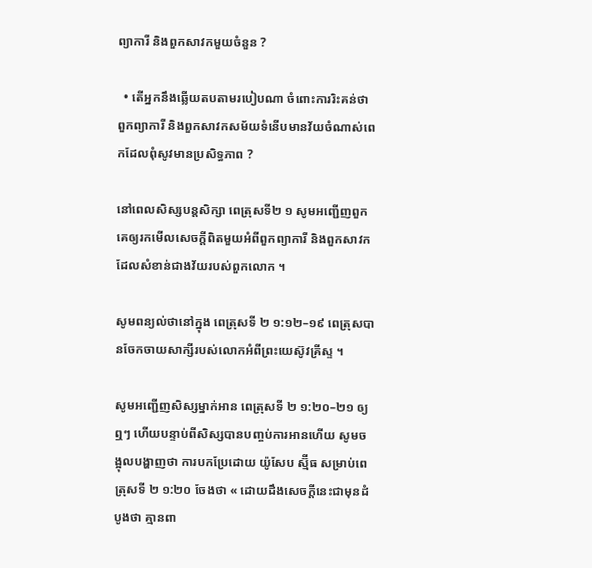ព្យាការី និងពួកសាវកមួយចំនួន ?

  • តើអ្នកនឹងឆ្លើយតបតាមរបៀបណា ចំពោះការរិះគន់ថា ពួកព្យាការី និងពួកសាវកសម័យទំនើបមានវ័យចំណាស់ពេកដែលពុំសូវមានប្រសិទ្ធភាព ?

នៅពេលសិស្សបន្តសិក្សា ពេត្រុសទី២ ១ សូមអញ្ជើញពួកគេឲ្យរកមើលសេចក្ដីពិតមួយអំពីពួកព្យាការី និងពួកសាវកដែលសំខាន់ជាងវ័យរបស់ពួកលោក ។

សូមពន្យល់ថានៅក្នុង ពេត្រុសទី ២ ១:១២–១៩ ពេត្រុសបានចែកចាយសាក្សីរបស់លោកអំពីព្រះយេស៊ូវគ្រីស្ទ ។

សូមអញ្ជើញសិស្សម្នាក់អាន ពេត្រុសទី ២ ១:២០–២១ ឲ្យឮៗ ហើយបន្ទាប់ពីសិស្សបានបញ្ចប់ការអានហើយ សូមចង្អុលបង្ហាញថា ការបកប្រែដោយ យ៉ូសែប ស្ម៊ីធ សម្រាប់ពេត្រុសទី ២ ១:២០ ចែងថា « ដោយដឹងសេចក្តីនេះជាមុនដំបូងថា គ្មានពា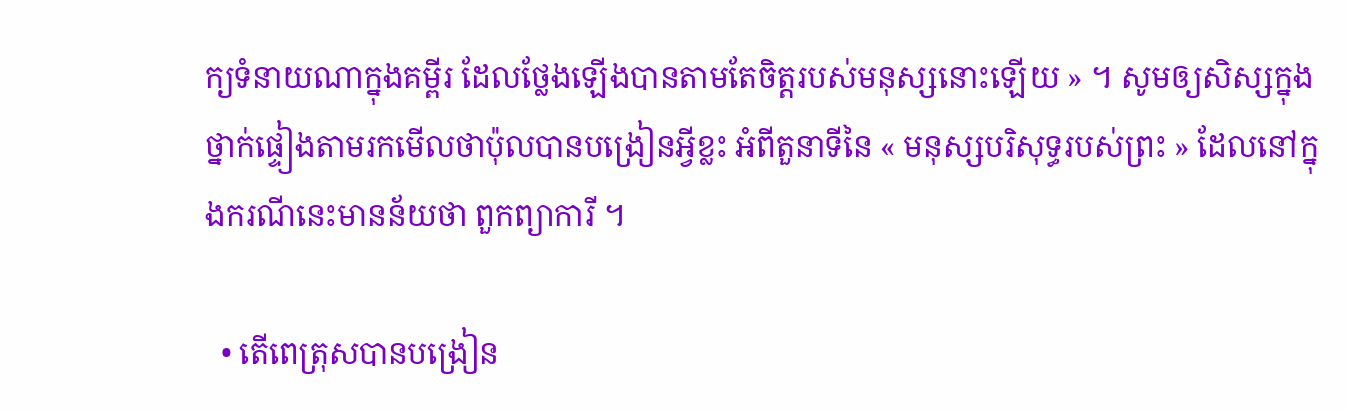ក្យទំនាយណាក្នុងគម្ពីរ ដែលថ្លែងឡើងបានតាមតែចិត្តរបស់មនុស្សនោះឡើយ » ។ សូមឲ្យសិស្សក្នុងថ្នាក់ផ្ទៀងតាមរកមើលថាប៉ុលបានបង្រៀនអ្វីខ្លះ អំពីតួនាទីនៃ « មនុស្សបរិសុទ្ធរបស់ព្រះ » ដែលនៅក្នុងករណីនេះមានន័យថា ពួកព្យាការី ។

  • តើពេត្រុសបានបង្រៀន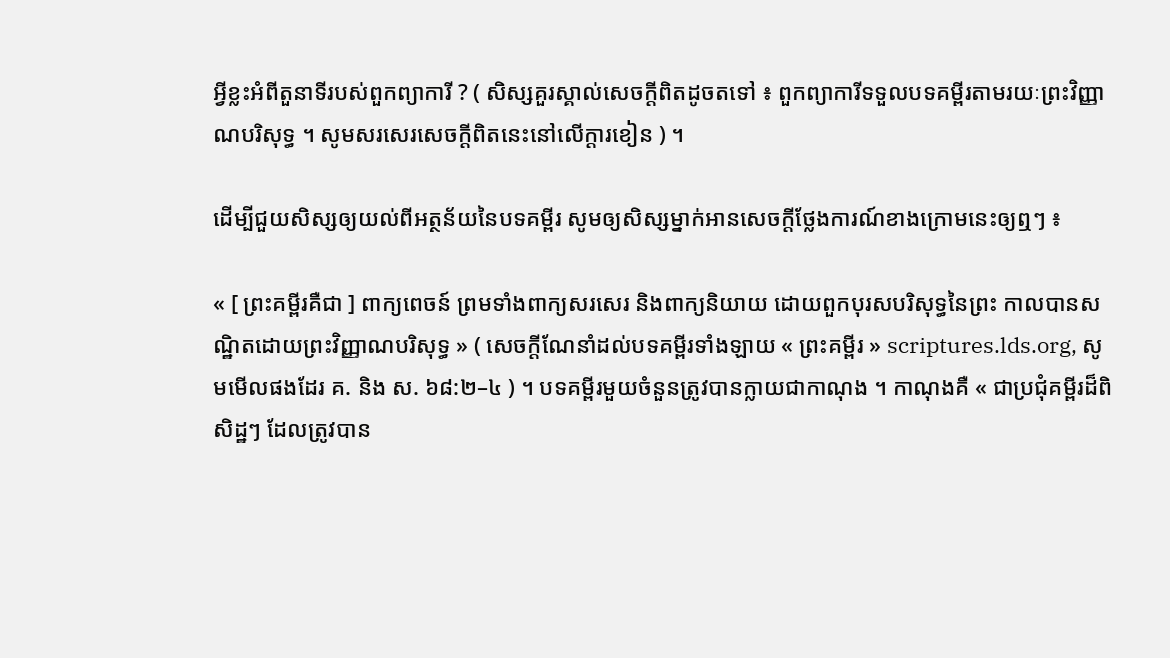អ្វីខ្លះអំពីតួនាទីរបស់ពួកព្យាការី ? ( សិស្សគួរស្គាល់សេចក្ដីពិតដូចតទៅ ៖ ពួកព្យាការីទទួលបទគម្ពីរតាមរយៈព្រះវិញ្ញាណបរិសុទ្ធ ។ សូមសរសេរសេចក្ដីពិតនេះនៅលើក្ដារខៀន ) ។

ដើម្បីជួយសិស្សឲ្យយល់ពីអត្ថន័យនៃបទគម្ពីរ សូមឲ្យសិស្សម្នាក់អានសេចក្ដីថ្លែងការណ៍ខាងក្រោមនេះឲ្យឮៗ ៖

« [ ព្រះគម្ពីរគឺជា ] ពាក្យពេចន៍ ព្រមទាំងពាក្យសរសេរ និងពាក្យនិយាយ ដោយពួកបុរសបរិសុទ្ធនៃព្រះ កាលបានសណ្ឋិតដោយព្រះវិញ្ញាណបរិសុទ្ធ » ( សេចក្ដីណែនាំដល់បទគម្ពីរទាំងឡាយ « ព្រះគម្ពីរ » scriptures.lds.org, សូមមើលផងដែរ គ. និង ស. ៦៨:២–៤ ) ។ បទគម្ពីរមួយចំនួនត្រូវបានក្លាយជាកាណុង ។ កាណុងគឺ « ជាប្រជុំគម្ពីរដ៏ពិសិដ្ឋៗ ដែលត្រូវបាន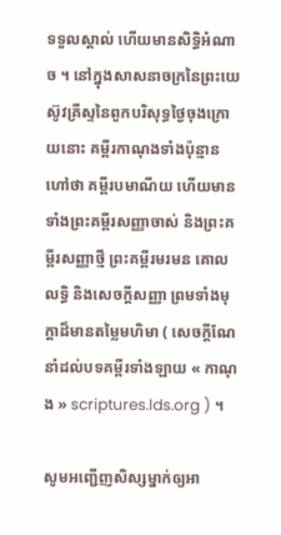ទទួលស្គាល់ ហើយមានសិទ្ធិអំណាច ។ នៅក្នុងសាសនាចក្រនៃព្រះយេស៊ូវគ្រីស្ទនៃពួកបរិសុទ្ធថ្ងៃចុងក្រោយនោះ គម្ពីរកាណុងទាំងប៉ុន្មានហៅថា គម្ពីរបមាណីយ ហើយមានទាំងព្រះគម្ពីរសញ្ញាចាស់ និងព្រះគម្ពីរសញ្ញាថ្មី ព្រះគម្ពីរមរមន គោលលទ្ធិ និងសេចក្ដីសញ្ញា ព្រមទាំងមុក្ដាដ៏មានតម្លៃមហិមា ( សេចក្ដីណែនាំដល់បទគម្ពីរទាំងឡាយ « កាណុង » scriptures.lds.org ) ។

សូមអញ្ជើញសិស្សម្នាក់ឲ្យអា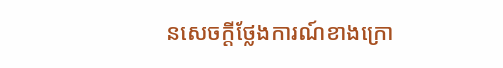នសេចក្ដីថ្លែងការណ៍ខាងក្រោ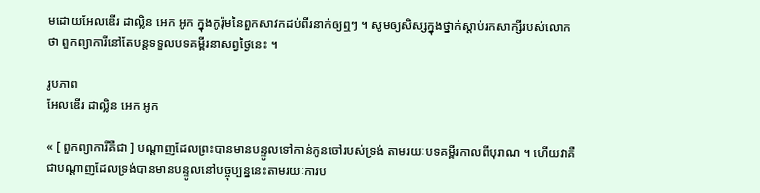មដោយអែលឌើរ ដាល្លិន អេក អូក ក្នុងកូរ៉ុមនៃពួកសាវកដប់ពីរនាក់ឲ្យឮៗ ។ សូមឲ្យសិស្សក្នុងថ្នាក់ស្ដាប់រកសាក្សីរបស់លោកថា ពួកព្យាការីនៅតែបន្តទទួលបទគម្ពីរនាសព្វថ្ងៃនេះ ។

រូបភាព
អែលឌើរ ដាល្លិន អេក អូក

« [ ពួកព្យាការីគឺជា ] បណ្ដាញដែលព្រះបានមានបន្ទូលទៅកាន់កូនចៅរបស់ទ្រង់ តាមរយៈបទគម្ពីរកាលពីបុរាណ ។ ហើយវាគឺជាបណ្ដាញដែលទ្រង់បានមានបន្ទូលនៅបច្ចុប្បន្ននេះតាមរយៈការប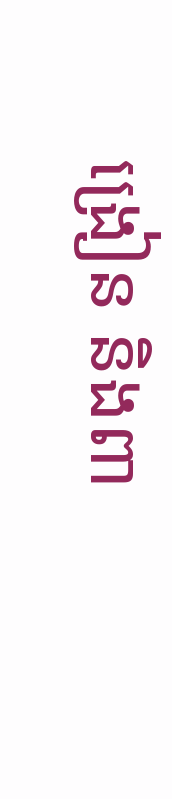ង្រៀន និងពា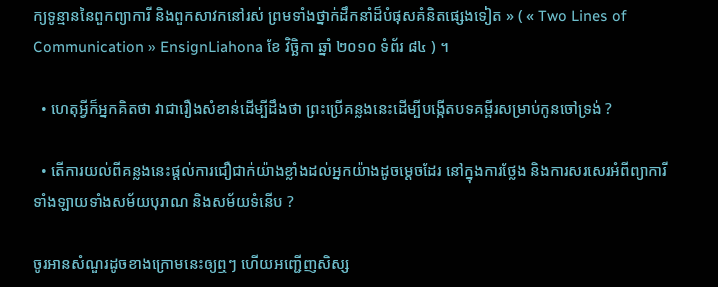ក្យទូន្មាននៃពួកព្យាការី និងពួកសាវកនៅរស់ ព្រមទាំងថ្នាក់ដឹកនាំដ៏បំផុសគំនិតផ្សេងទៀត » ( « Two Lines of Communication » EnsignLiahona ខែ វិច្ឆិកា ឆ្នាំ ២០១០ ទំព័រ ៨៤ ) ។

  • ហេតុអ្វីក៏អ្នកគិតថា វាជារឿងសំខាន់ដើម្បីដឹងថា ព្រះប្រើគន្លងនេះដើម្បីបង្កើតបទគម្ពីរសម្រាប់កូនចៅទ្រង់ ?

  • តើការយល់ពីគន្លងនេះផ្ដល់ការជឿជាក់យ៉ាងខ្លាំងដល់អ្នកយ៉ាងដូចម្ដេចដែរ នៅក្នុងការថ្លែង និងការសរសេរអំពីព្យាការីទាំងឡាយទាំងសម័យបុរាណ និងសម័យទំនើប ?

ចូរអានសំណួរដូចខាងក្រោមនេះឲ្យឮៗ ហើយអញ្ជើញសិស្ស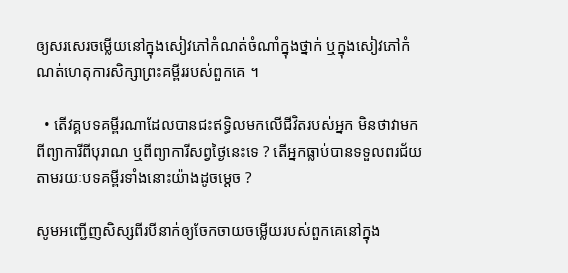ឲ្យសរសេរចម្លើយនៅក្នុងសៀវភៅកំណត់ចំណាំក្នុងថ្នាក់ ឬក្នុងសៀវភៅកំណត់ហេតុការសិក្សាព្រះគម្ពីររបស់ពួកគេ ។

  • តើវគ្គបទគម្ពីរណាដែលបានជះឥទ្ធិលមកលើជីវិតរបស់អ្នក មិនថាវាមកពីព្យាការីពីបុរាណ ឬពីព្យាការីសព្វថ្ងៃនេះទេ ? តើអ្នកធ្លាប់បានទទួលពរជ័យ តាមរយៈបទគម្ពីរទាំងនោះយ៉ាងដូចម្តេច ?

សូមអញ្ជើញសិស្សពីរបីនាក់ឲ្យចែកចាយចម្លើយរបស់ពួកគេនៅក្នុង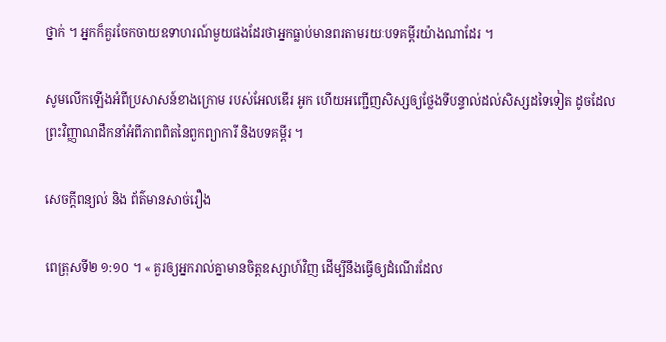ថ្នាក់ ។ អ្នកក៏គួរចែកចាយឧទាហរណ៍មួយផងដែរថាអ្នកធ្លាប់មានពរតាមរយៈបទគម្ពីរយ៉ាងណាដែរ ។

សូមលើកឡើងអំពីប្រសាសន៍ខាងក្រោម របស់អែលឌើរ អូក ហើយអញ្ជើញសិស្សឲ្យថ្លែងទីបន្ទាល់ដល់សិស្សដទៃទៀត ដូចដែលព្រះវិញ្ញាណដឹកនាំអំពីភាពពិតនៃពួកព្យាការី និងបទគម្ពីរ ។

សេចក្តីពន្យល់ និង ព័ត៌មានសាច់រឿង

ពេត្រុសទី២ ១:១០ ។ « គួរឲ្យអ្នករាល់គ្នាមានចិត្តឧស្សាហ៍វិញ ដើម្បីនឹងធ្វើឲ្យដំណើរដែល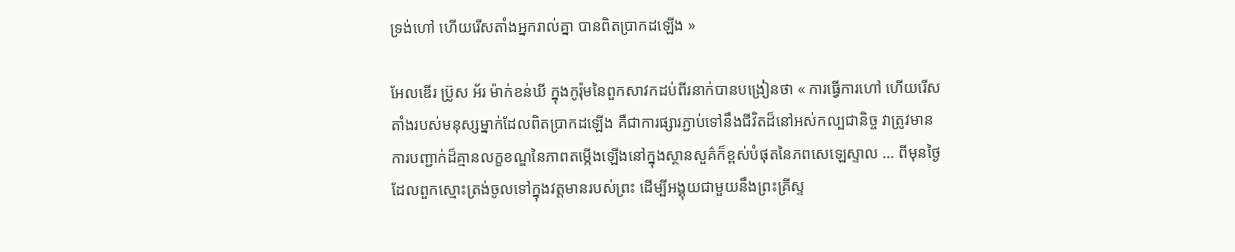ទ្រង់ហៅ ហើយរើសតាំងអ្នករាល់គ្នា បានពិតប្រាកដឡើង »

អែលឌើរ ប្រ៊ូស អ័រ ម៉ាក់ខន់ឃី ក្នុងកូរ៉ុមនៃពួកសាវកដប់ពីរនាក់បានបង្រៀនថា « ការធ្វើការហៅ ហើយរើសតាំងរបស់មនុស្សម្នាក់ដែលពិតប្រាកដឡើង គឺជាការផ្សារភ្ជាប់ទៅនឹងជីវិតដ៏នៅអស់កល្បជានិច្ច វាត្រូវមានការបញ្ជាក់ដ៏គ្មានលក្ខខណ្ឌនៃភាពតម្កើងឡើងនៅក្នុងស្ថានសួគ៌ក៏ខ្ពស់បំផុតនៃភពសេឡេស្ទាល … ពីមុនថ្ងៃដែលពួកស្មោះត្រង់ចូលទៅក្នុងវត្តមានរបស់ព្រះ ដើម្បីអង្គុយជាមួយនឹងព្រះគ្រីស្ទ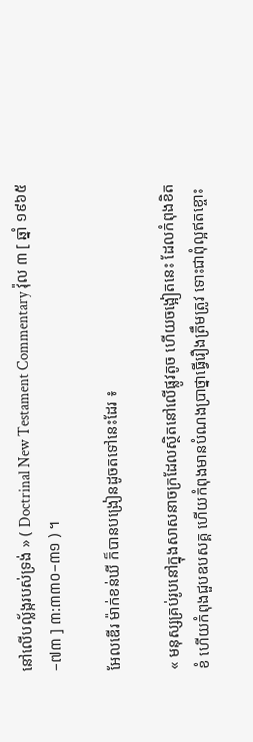នៅលើបល្ល័ង្ករបស់ទ្រង់ » ( Doctrinal New Testament Commentary វ៉ុល ៣ [ ឆ្នាំ ១៩៦៥–៧៣ ] ៣:៣៣០–៣១ ) ។

អែលឌើរ ម៉ាក់ខន់ឃី ក៏បានបង្រៀនដូចតទៅនេះដែរ ៖

« មនុស្សគ្រប់រូបនៅក្នុងសាសនាចក្រដែលស្ថិតនៅលើផ្លូវតូច ហើយចង្អៀតនេះ ដែលកំពុងខិតខំ ហើយកំពុងជួបឧបសគ្គ ហើយកំពុងមានបំណងប្រាថ្នាធ្វើរឿងត្រឹមត្រូវ ទោះជាពុំល្អឥតខ្ចោះ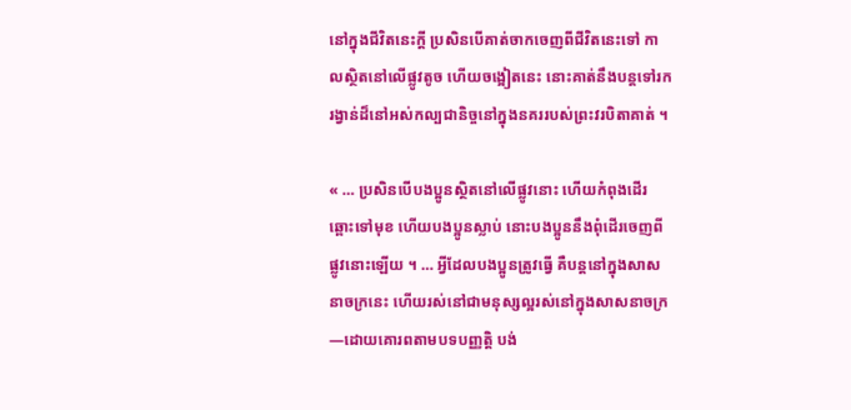នៅក្នុងជីវិតនេះក្ដី ប្រសិនបើគាត់ចាកចេញពីជីវិតនេះទៅ កាលស្ថិតនៅលើផ្លូវតូច ហើយចង្អៀតនេះ នោះគាត់នឹងបន្តទៅរករង្វាន់ដ៏នៅអស់កល្បជានិច្ចនៅក្នុងនគររបស់ព្រះវរបិតាគាត់ ។

« … ប្រសិនបើបងប្អូនស្ថិតនៅលើផ្លូវនោះ ហើយកំពុងដើរឆ្ពោះទៅមុខ ហើយបងប្អូនស្លាប់ នោះបងប្អូននឹងពុំដើរចេញពីផ្លូវនោះឡើយ ។ … អ្វីដែលបងប្អូនត្រូវធ្វើ គឺបន្តនៅក្នុងសាសនាចក្រនេះ ហើយរស់នៅជាមនុស្សល្អរស់នៅក្នុងសាសនាចក្រ—ដោយគោរពតាមបទបញ្ញត្តិ បង់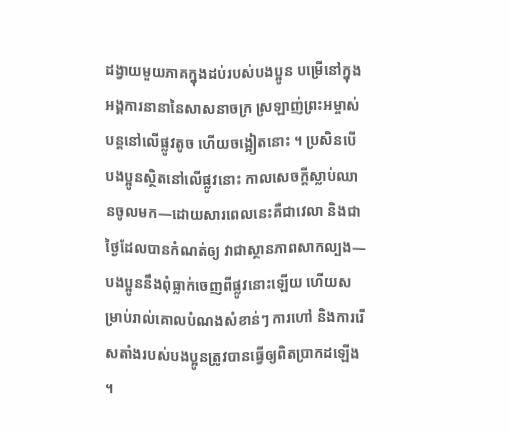ដង្វាយមួយភាគក្នុងដប់របស់បងប្អូន បម្រើនៅក្នុងអង្គការនានានៃសាសនាចក្រ ស្រឡាញ់ព្រះអម្ចាស់ បន្តនៅលើផ្លូវតូច ហើយចង្អៀតនោះ ។ ប្រសិនបើបងប្អូនស្ថិតនៅលើផ្លូវនោះ កាលសេចក្ដីស្លាប់ឈានចូលមក—ដោយសារពេលនេះគឺជាវេលា និងជាថ្ងៃដែលបានកំណត់ឲ្យ វាជាស្ថានភាពសាកល្បង—បងប្អូននឹងពុំធ្លាក់ចេញពីផ្លូវនោះឡើយ ហើយសម្រាប់រាល់គោលបំណងសំខាន់ៗ ការហៅ និងការរើសតាំងរបស់បងប្អូនត្រូវបានធ្វើឲ្យពិតប្រាកដឡើង ។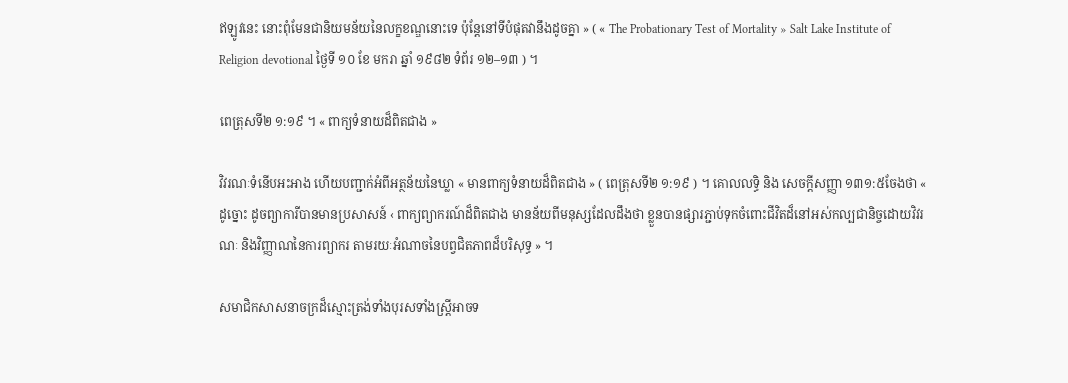ឥឡូវនេះ នោះពុំមែនជានិយមន័យនៃលក្ខខណ្ឌនោះទេ ប៉ុន្តែនៅទីបំផុតវានឹងដូចគ្នា » ( « The Probationary Test of Mortality » Salt Lake Institute of Religion devotional ថ្ងៃទី ១០ ខែ មករា ឆ្នាំ ១៩៨២ ទំព័រ ១២–១៣ ) ។

ពេត្រុសទី២ ១:១៩ ។ « ពាក្យទំនាយដ៏ពិតជាង »

វិវរណៈទំនើបអះអាង ហើយបញ្ជាក់អំពីអត្ថន័យនៃឃ្លា « មានពាក្យទំនាយដ៏ពិតជាង » ( ពេត្រុសទី២ ១:១៩ ) ។ គោលលទ្ធិ និង សេចក្តីសញ្ញា ១៣១:៥ចែងថា « ដូច្នោះ ដូចព្យាការីបានមានប្រសាសន៍ ‹ ពាក្យព្យាករណ៍ដ៏ពិតជាង មានន័យពីមនុស្សដែលដឹងថា ខ្លួនបានផ្សារភ្ជាប់ទុកចំពោះជីវិតដ៏នៅអស់កល្បជានិច្ចដោយវិវរណៈ និងវិញ្ញាណនៃការព្យាករ តាមរយៈអំណាចនៃបព្វជិតភាពដ៏បរិសុទ្ធ » ។

សមាជិកសាសនាចក្រដ៏ស្មោះត្រង់ទាំងបុរសទាំងស្ត្រីអាចទ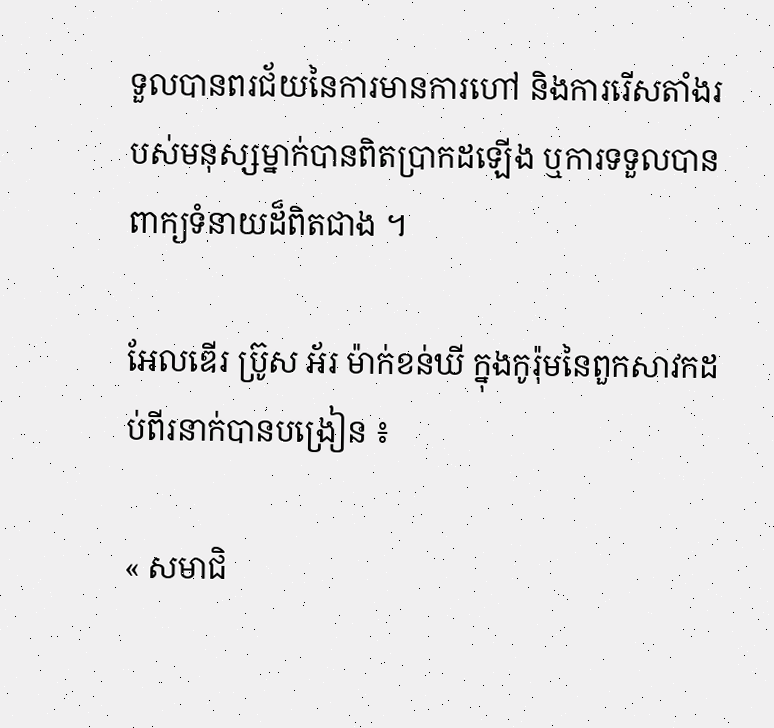ទួលបានពរជ័យនៃការមានការហៅ និងការរើសតាំងរបស់មនុស្សម្នាក់បានពិតប្រាកដឡើង ឬការទទួលបានពាក្យទំនាយដ៏ពិតជាង ។

អែលឌើរ ប្រ៊ូស អ័រ ម៉ាក់ខន់ឃី ក្នុងកូរ៉ុមនៃពួកសាវកដប់ពីរនាក់បានបង្រៀន ៖

« សមាជិ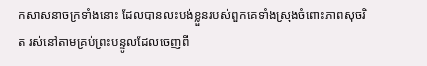កសាសនាចក្រទាំងនោះ ដែលបានលះបង់ខ្លួនរបស់ពួកគេទាំងស្រុងចំពោះភាពសុចរិត រស់នៅតាមគ្រប់ព្រះបន្ទូលដែលចេញពី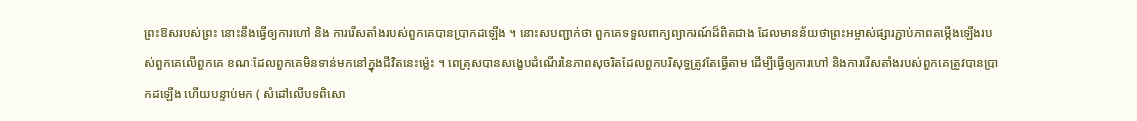ព្រះឱសរបស់ព្រះ នោះនឹងធ្វើឲ្យការហៅ និង ការរើសតាំងរបស់ពួកគេបានប្រាកដឡើង ។ នោះសបញ្ជាក់ថា ពួកគេទទួលពាក្យព្យាករណ៍ដ៏ពិតជាង ដែលមានន័យថាព្រះអម្ចាស់ផ្សារភ្ជាប់ភាពតម្កើងឡើងរបស់ពួកគេលើពួកគេ ខណៈដែលពួកគេមិនទាន់មកនៅក្នុងជីវិតនេះម្ល៉េះ ។ ពេត្រុសបានសង្ខេបដំណើរនៃភាពសុចរិតដែលពួកបរិសុទ្ធត្រូវតែធ្វើតាម ដើម្បីធ្វើឲ្យការហៅ និងការរើសតាំងរបស់ពួកគេត្រូវបានប្រាកដឡើង ហើយបន្ទាប់មក ( សំដៅលើបទពិសោ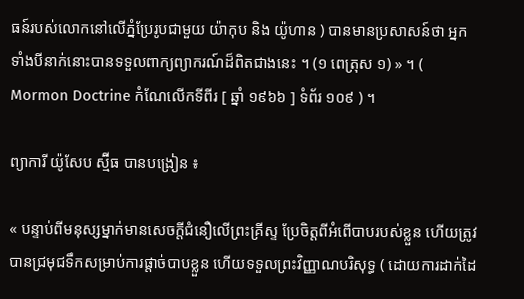ធន៍របស់លោកនៅលើភ្នំប្រែរូបជាមួយ យ៉ាកុប និង យ៉ូហាន ) បានមានប្រសាសន៍ថា អ្នកទាំងបីនាក់នោះបានទទួលពាក្យព្យាករណ៍ដ៏ពិតជាងនេះ ។ (១ ពេត្រុស ១) » ។ ( Mormon Doctrine កំណែលើកទីពីរ [ ឆ្នាំ ១៩៦៦ ] ទំព័រ ១០៩ ) ។

ព្យាការី យ៉ូសែប ស្ម៊ីធ បានបង្រៀន ៖

« បន្ទាប់ពីមនុស្សម្នាក់មានសេចក្តីជំនឿលើព្រះគ្រីស្ទ ប្រែចិត្តពីអំពើបាបរបស់ខ្លួន ហើយត្រូវបានជ្រមុជទឹកសម្រាប់ការផ្តាច់បាបខ្លួន ហើយទទួលព្រះវិញ្ញាណបរិសុទ្ធ ( ដោយការដាក់ដៃ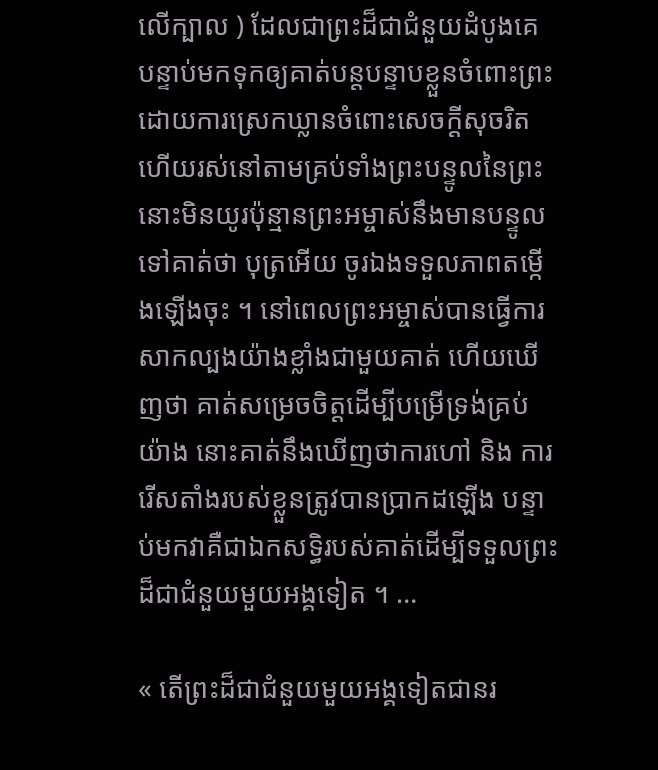លើក្បាល ) ដែលជាព្រះដ៏ជាជំនួយដំបូងគេ បន្ទាប់មកទុកឲ្យគាត់បន្តបន្ទាបខ្លួនចំពោះព្រះ ដោយការស្រេកឃ្លានចំពោះសេចក្តីសុចរិត ហើយរស់នៅតាមគ្រប់ទាំងព្រះបន្ទូលនៃព្រះ នោះមិនយូរប៉ុន្មានព្រះអម្ចាស់នឹងមានបន្ទូលទៅគាត់ថា បុត្រអើយ ចូរឯងទទួលភាពតម្កើងឡើងចុះ ។ នៅពេលព្រះអម្ចាស់បានធ្វើការសាកល្បងយ៉ាងខ្លាំងជាមួយគាត់ ហើយឃើញថា គាត់សម្រេចចិត្តដើម្បីបម្រើទ្រង់គ្រប់យ៉ាង នោះគាត់នឹងឃើញថាការហៅ និង ការរើសតាំងរបស់ខ្លួនត្រូវបានប្រាកដឡើង បន្ទាប់មកវាគឺជាឯកសទ្ធិរបស់គាត់ដើម្បីទទួលព្រះដ៏ជាជំនួយមួយអង្គទៀត ។ …

« តើព្រះដ៏ជាជំនួយមួយអង្គទៀតជានរ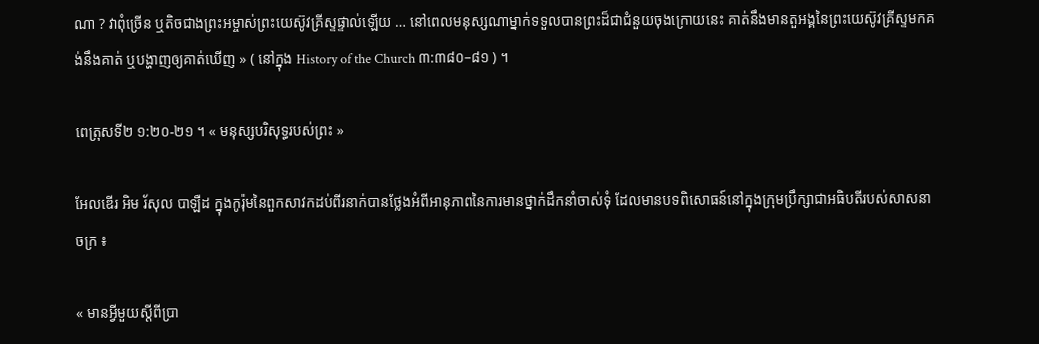ណា ? វាពុំច្រើន ឬតិចជាងព្រះអម្ចាស់ព្រះយេស៊ូវគ្រីស្ទផ្ទាល់ឡើយ … នៅពេលមនុស្សណាម្នាក់ទទួលបានព្រះដ៏ជាជំនួយចុងក្រោយនេះ គាត់នឹងមានតួអង្គនៃព្រះយេស៊ូវគ្រីស្ទមកគង់នឹងគាត់ ឬបង្ហាញឲ្យគាត់ឃើញ » ( នៅក្នុង History of the Church ៣:៣៨០–៨១ ) ។

ពេត្រុសទី២ ១:២០-២១ ។ « មនុស្សបរិសុទ្ធរបស់ព្រះ »

អែលឌើរ អិម រ័សុល បាឡឺដ ក្នុងកូរ៉ុមនៃពួកសាវកដប់ពីរនាក់បានថ្លែងអំពីអានុភាពនៃការមានថ្នាក់ដឹកនាំចាស់ទុំ ដែលមានបទពិសោធន៍នៅក្នុងក្រុមប្រឹក្សាជាអធិបតីរបស់សាសនាចក្រ ៖

« មានអ្វីមួយស្ដីពីប្រា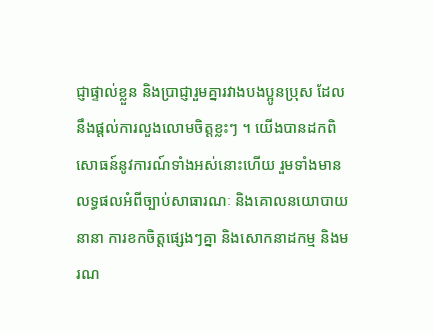ជ្ញាផ្ទាល់ខ្លួន និងប្រាជ្ញារួមគ្នារវាងបងប្អូនប្រុស ដែលនឹងផ្ដល់ការលួងលោមចិត្តខ្លះៗ ។ យើងបានដកពិសោធន៍នូវការណ៍ទាំងអស់នោះហើយ រួមទាំងមានលទ្ធផលអំពីច្បាប់សាធារណៈ និងគោលនយោបាយនានា ការខកចិត្តផ្សេងៗគ្នា និងសោកនាដកម្ម និងមរណ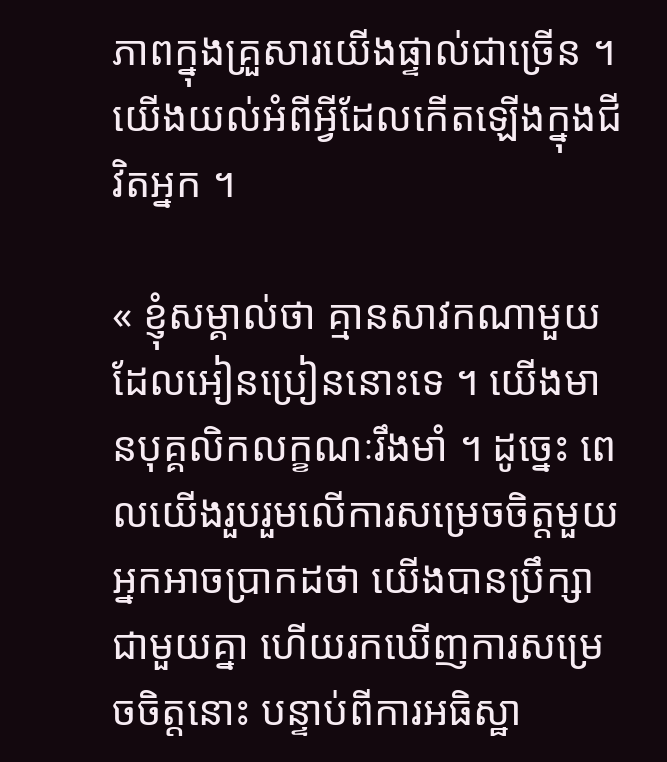ភាពក្នុងគ្រួសារយើងផ្ទាល់ជាច្រើន ។ យើងយល់អំពីអ្វីដែលកើតឡើងក្នុងជីវិតអ្នក ។

« ខ្ញុំសម្គាល់ថា គ្មានសាវកណាមួយដែលអៀនប្រៀននោះទេ ។ យើងមានបុគ្គលិកលក្ខណៈរឹងមាំ ។ ដូច្នេះ ពេលយើងរួបរួមលើការសម្រេចចិត្តមួយ អ្នកអាចប្រាកដថា យើងបានប្រឹក្សាជាមួយគ្នា ហើយរកឃើញការសម្រេចចិត្តនោះ បន្ទាប់ពីការអធិស្ឋា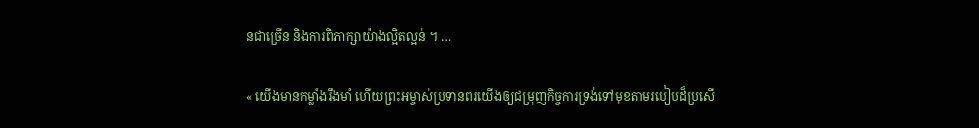នជាច្រើន និងការពិភាក្សាយ៉ាងល្អិតល្អន់ ។ …

« យើងមានកម្លាំងរឹងមាំ ហើយព្រះអម្ចាស់ប្រទានពរយើងឲ្យជម្រុញកិច្ចការទ្រង់ទៅមុខតាមរបៀបដ៏ប្រសើ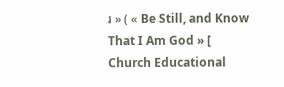រ » ( « Be Still, and Know That I Am God » [ Church Educational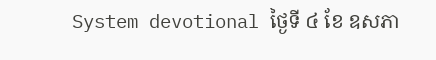System devotional ថ្ងៃទី ៤ ខែ ឧសភា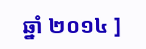ឆ្នាំ ២០១៤ ]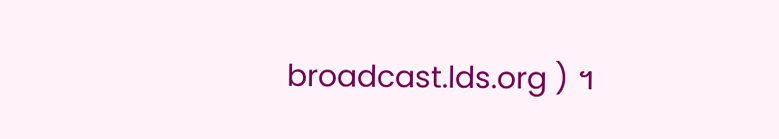broadcast.lds.org ) ។